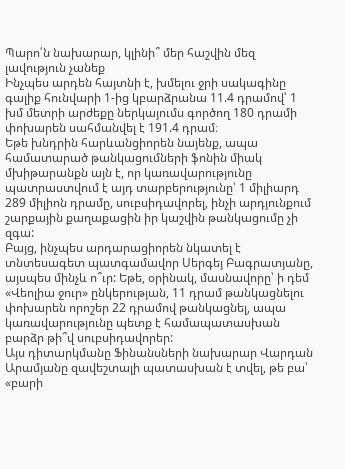Պարո՛ն նախարար, կլինի՞ մեր հաշվին մեզ լավություն չանեք
Ինչպես արդեն հայտնի է, խմելու ջրի սակագինը գալիք հունվարի 1-ից կբարձրանա 11.4 դրամով՝ 1 խմ մետրի արժեքը ներկայումս գործող 180 դրամի փոխարեն սահմանվել է 191.4 դրամ։
Եթե խնդրին հարևանցիորեն նայենք, ապա համատարած թանկացումների ֆոնին միակ մխիթարանքն այն է, որ կառավարությունը պատրաստվում է այդ տարբերությունը՝ 1 միլիարդ 289 միլիոն դրամը, սուբսիդավորել, ինչի արդյունքում շարքային քաղաքացին իր կաշվին թանկացումը չի զգա:
Բայց, ինչպես արդարացիորեն նկատել է տնտեսագետ պատգամավոր Սերգեյ Բագրատյանը, այսպես մինչև ո՞ւր: Եթե, օրինակ, մասնավորը՝ ի դեմ «Վեոլիա ջուր» ընկերության, 11 դրամ թանկացնելու փոխարեն որոշեր 22 դրամով թանկացնել, ապա կառավարությունը պետք է համապատասխան բարձր թի՞վ սուբսիդավորեր:
Այս դիտարկմանը Ֆինանսների նախարար Վարդան Արամյանը զավեշտալի պատասխան է տվել, թե բա՝ «բարի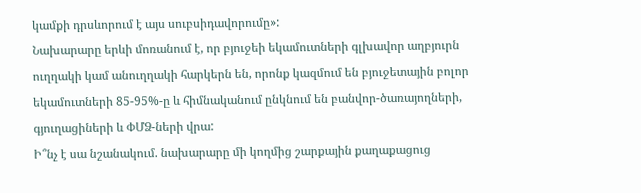կամքի դրսևորում է այս սուբսիդավորումը»:
Նախարարը երևի մոռանում է, որ բյուջեի եկամուտների գլխավոր աղբյուրն ուղղակի կամ անուղղակի հարկերն են, որոնք կազմում են բյուջետային բոլոր եկամուտների 85-95%-ը և հիմնականում ընկնում են բանվոր-ծառայողների, գյուղացիների և ՓՄՁ-ների վրա:
Ի՞նչ է սա նշանակում. նախարարը մի կողմից շարքային քաղաքացուց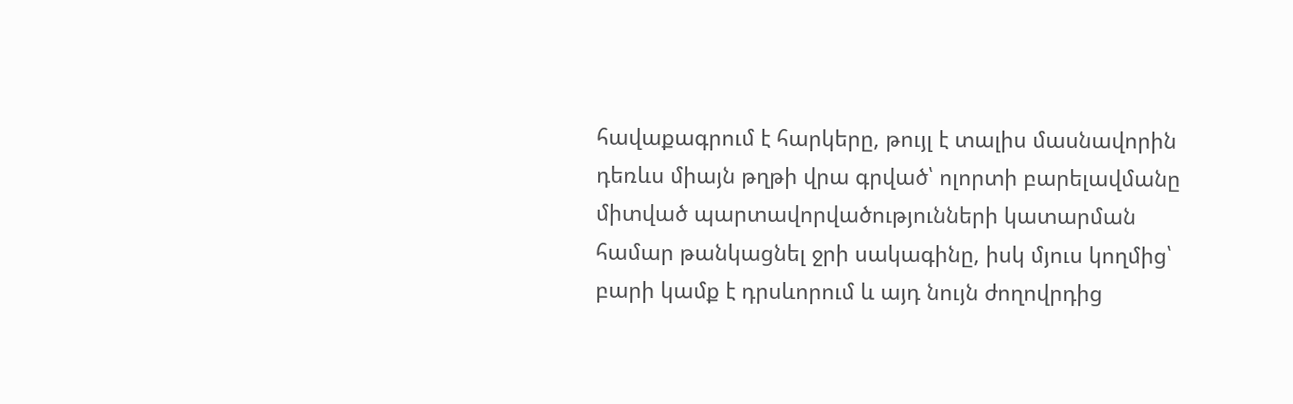հավաքագրում է հարկերը, թույլ է տալիս մասնավորին դեռևս միայն թղթի վրա գրված՝ ոլորտի բարելավմանը միտված պարտավորվածությունների կատարման համար թանկացնել ջրի սակագինը, իսկ մյուս կողմից՝ բարի կամք է դրսևորում և այդ նույն ժողովրդից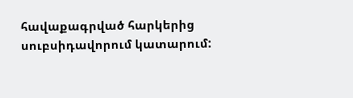հավաքագրված հարկերից սուբսիդավորում կատարում: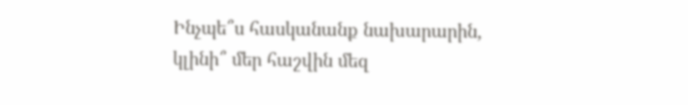Ինչպե՞ս հասկանանք նախարարին, կլինի՞ մեր հաշվին մեզ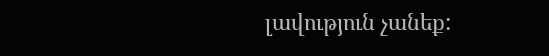լավություն չանեք: